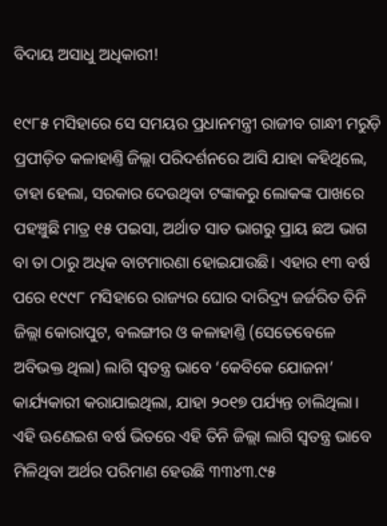ବିଦାୟ ଅସାଧୁ ଅଧିକାରୀ!

୧୯୮୫ ମସିହାରେ ସେ ସମୟର ପ୍ରଧାନମନ୍ତ୍ରୀ ରାଜୀବ ଗାନ୍ଧୀ ମରୁଡ଼ି ପ୍ରପୀଡ଼ିତ କଳାହାଣ୍ତି ଜିଲ୍ଲା ପରିଦର୍ଶନରେ ଆସି ଯାହା କହିଥିଲେ, ତାହା ହେଲା, ସରକାର ଦେଉଥିବା ଟଙ୍କାକରୁ ଲୋକଙ୍କ ପାଖରେ ପହଞ୍ଚୁଛି ମାତ୍ର ୧୫ ପଇସା, ଅର୍ଥାତ ସାତ ଭାଗରୁ ପ୍ରାୟ ଛଅ ଭାଗ ବା ତା ଠାରୁ ଅଧିକ ବାଟମାରଣା ହୋଇଯାଉଛି। ଏହାର ୧୩ ବର୍ଷ ପରେ ୧୯୯୮ ମସିହାରେ ରାଜ୍ୟର ଘୋର ଦାରିଦ୍ର୍ୟ ଜର୍ଜରିତ ତିନି ଜିଲ୍ଲା କୋରାପୁଟ, ବଲଙ୍ଗୀର ଓ କଳାହାଣ୍ତି (ସେତେବେଳେ ଅବିଭକ୍ତ ଥିଲା) ଲାଗି ସ୍ବତନ୍ତ୍ର ଭାବେ ‘କେବିକେ ଯୋଜନା’ କାର୍ଯ୍ୟକାରୀ କରାଯାଇଥିଲା, ଯାହା ୨୦୧୭ ପର୍ଯ୍ୟନ୍ତ ଚାଲିଥିଲା। ଏହି ଊଣେଇଶ ବର୍ଷ ଭିତରେ ଏହି ତିନି ଜିଲ୍ଲା ଲାଗି ସ୍ବତନ୍ତ୍ର ଭାବେ ମିଳିଥିବା ଅର୍ଥର ପରିମାଣ ହେଉଛି ୩୩୪୩.୯୫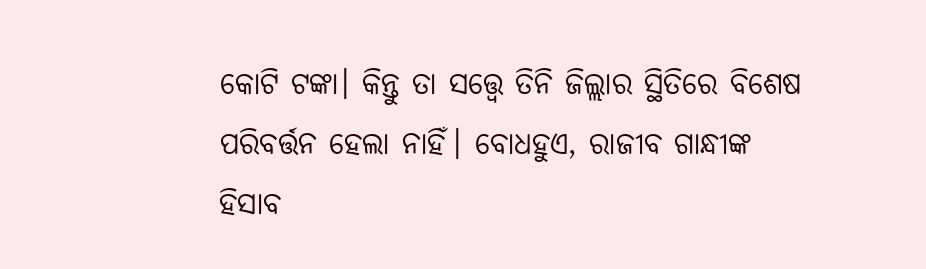କୋଟି ଟଙ୍କା। କିନ୍ତୁ ତା ସତ୍ତ୍ବେ ତିନି ଜିଲ୍ଲାର ସ୍ଥିତିରେ ବିଶେଷ ପରିବର୍ତ୍ତନ ହେଲା ନାହିଁ। ବୋଧହୁଏ, ରାଜୀବ ଗାନ୍ଧୀଙ୍କ ହିସାବ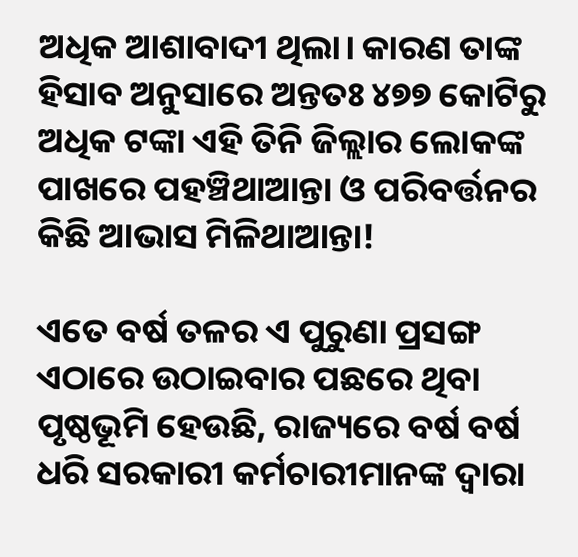ଅଧିକ ଆଶାବାଦୀ ଥିଲା। କାରଣ ତାଙ୍କ ହିସାବ ଅନୁସାରେ ଅନ୍ତତଃ ୪୭୭ କୋଟିରୁ ଅଧିକ ଟଙ୍କା ଏହି ତିନି ଜିଲ୍ଲାର ଲୋକଙ୍କ ପାଖରେ ପହଞ୍ଚିଥାଆନ୍ତା ଓ ପରିବର୍ତ୍ତନର କିଛି ଆଭାସ ମିଳିଥାଆନ୍ତା!

ଏତେ ବର୍ଷ ତଳର ଏ ପୁରୁଣା ପ୍ରସଙ୍ଗ ଏଠାରେ ଉଠାଇବାର ପଛରେ ଥିବା ପୃଷ୍ଠଭୂମି ହେଉଛି, ରାଜ୍ୟରେ ବର୍ଷ ବର୍ଷ ଧରି ସରକାରୀ କର୍ମଚାରୀମାନଙ୍କ ଦ୍ବାରା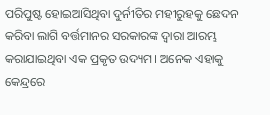ପରିପୁଷ୍ଟ ହୋଇଆସିଥିବା ଦୁର୍ନୀତିର ମହୀରୁହକୁ ଛେଦନ କରିବା ଲାଗି ବର୍ତ୍ତମାନର ସରକାରଙ୍କ ଦ୍ବାରା ଆରମ୍ଭ କରାଯାଇଥିବା ଏକ ପ୍ରକୃତ ଉଦ୍ୟମ। ଅନେକ ଏହାକୁ କେନ୍ଦ୍ରରେ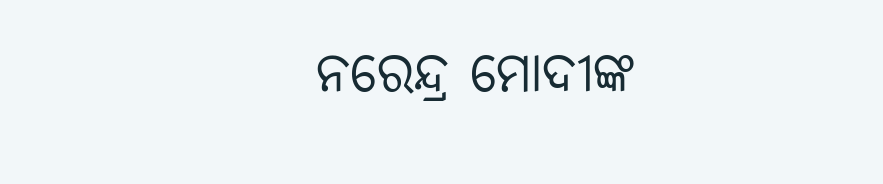ନରେନ୍ଦ୍ର ମୋଦୀଙ୍କ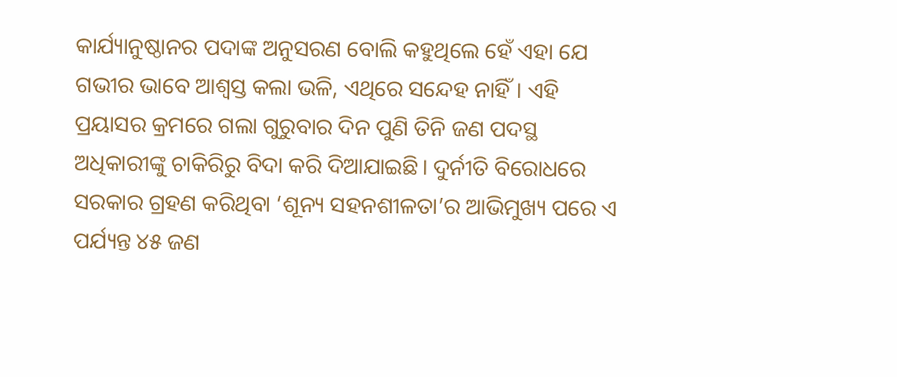କାର୍ଯ୍ୟାନୁଷ୍ଠାନର ପଦାଙ୍କ ଅନୁସରଣ ବୋଲି କହୁଥିଲେ ହେଁ ଏହା ଯେ ଗଭୀର ଭାବେ ଆଶ୍ବସ୍ତ କଲା ଭଳି, ଏଥିରେ ସନ୍ଦେହ ନାହିଁ। ଏହି ପ୍ରୟାସର କ୍ରମରେ ଗଲା ଗୁରୁବାର ଦିନ ପୁଣି ତିନି ଜଣ ପଦସ୍ଥ ଅଧିକାରୀଙ୍କୁ ଚାକିରିରୁ ବିଦା କରି ଦିଆଯାଇଛି। ଦୁର୍ନୀତି ବିରୋଧରେ ସରକାର ଗ୍ରହଣ କରିଥିବା ‘ଶୂନ୍ୟ ସହନଶୀଳତା’ର ଆଭିମୁଖ୍ୟ ପରେ ଏ ପର୍ଯ୍ୟନ୍ତ ୪୫ ଜଣ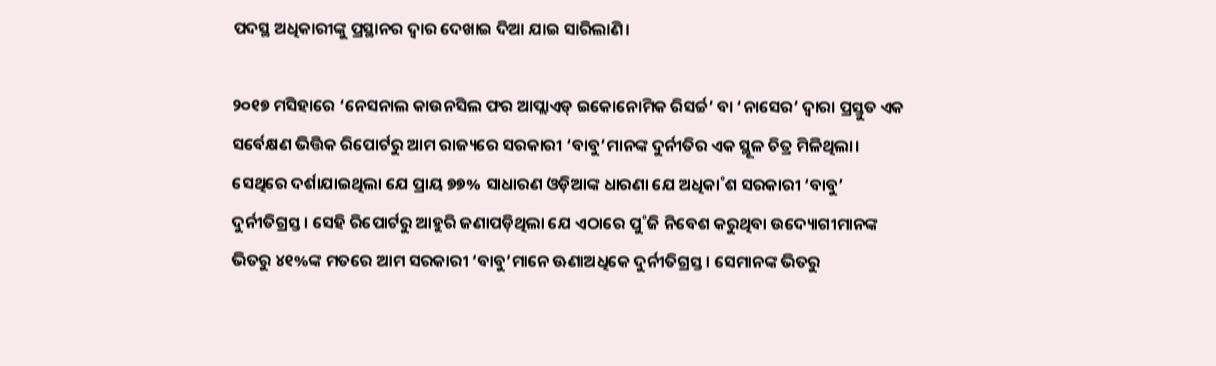ପଦସ୍ଥ ଅଧିକାରୀଙ୍କୁ ପ୍ରସ୍ଥାନର ଦ୍ବାର ଦେଖାଇ ଦିଆ ଯାଇ ସାରିଲାଣି।

୨୦୧୭ ମସିହାରେ ‘ନେସନାଲ କାଉନସିଲ ଫର ଆପ୍ଲାଏଡ୍‌ ଇକୋନୋମିକ ରିସର୍ଚ୍ଚ’ ବା ‘ନାସେର’ ଦ୍ବାରା ପ୍ରସ୍ତୁତ ଏକ ସର୍ବେକ୍ଷଣ ଭିତ୍ତିକ ରିପୋର୍ଟରୁ ଆମ ରାଜ୍ୟରେ ସରକାରୀ ‘ବାବୁ’ମାନଙ୍କ ଦୁର୍ନୀତିର ଏକ ସ୍ଥୂଳ ଚିତ୍ର ମିଳିଥିଲା। ସେଥିରେ ଦର୍ଶାଯାଇଥିଲା ଯେ ପ୍ରାୟ ୭୭% ସାଧାରଣ ଓଡ଼ିଆଙ୍କ ଧାରଣା ଯେ ଅଧିକା˚ଶ ସରକାରୀ ‘ବାବୁ’ ଦୁର୍ନୀତିଗ୍ରସ୍ତ। ସେହି ରିପୋର୍ଟରୁ ଆହୁରି ଜଣାପଡ଼ିଥିଲା ଯେ ଏଠାରେ ପୁ˚ଜି ନିବେଶ କରୁଥିବା ଉଦ୍ୟୋଗୀମାନଙ୍କ ଭିତରୁ ୪୧%ଙ୍କ ମତରେ ଆମ ସରକାରୀ ‘ବାବୁ’ମାନେ ଊଣାଅଧିକେ ଦୁର୍ନୀତିଗ୍ରସ୍ତ। ସେମାନଙ୍କ ଭିତରୁ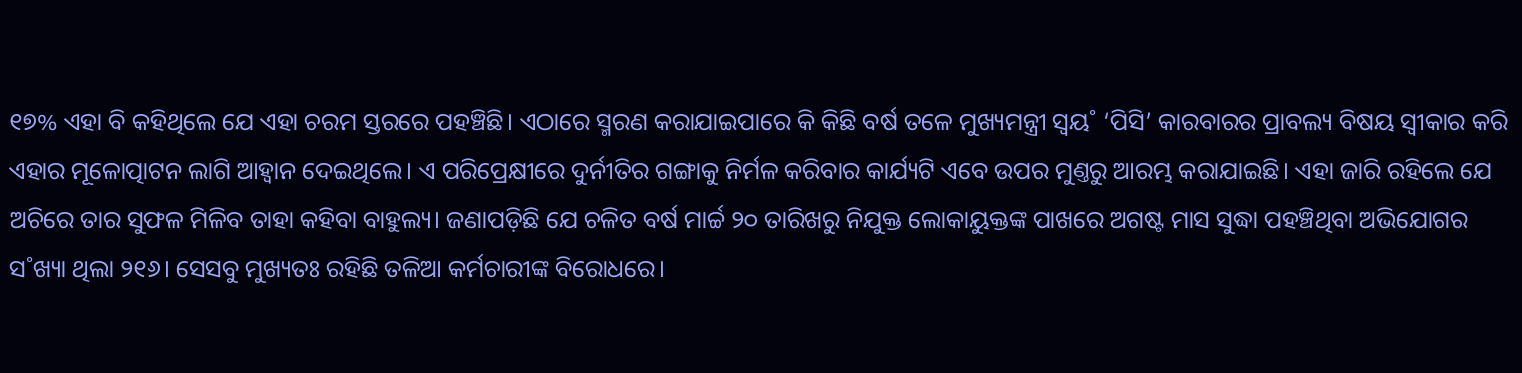୧୭% ଏହା ବି କହିଥିଲେ ଯେ ଏହା ଚରମ ସ୍ତରରେ ପହଞ୍ଚିଛି। ଏଠାରେ ସ୍ମରଣ କରାଯାଇପାରେ କି କିଛି ବର୍ଷ ତଳେ ମୁଖ୍ୟମନ୍ତ୍ରୀ ସ୍ବୟ˚ ‘ପିସି’ କାରବାରର ପ୍ରାବଲ୍ୟ ବିଷୟ ସ୍ବୀକାର କରି ଏହାର ମୂଳୋତ୍ପାଟନ ଲାଗି ଆହ୍ବାନ ଦେଇଥିଲେ। ଏ ପରିପ୍ରେକ୍ଷୀରେ ଦୁର୍ନୀତିର ଗଙ୍ଗାକୁ ନିର୍ମଳ କରିବାର କାର୍ଯ୍ୟଟି ଏବେ ଉପର ମୁଣ୍ତରୁ ଆରମ୍ଭ କରାଯାଇଛି। ଏହା ଜାରି ରହିଲେ ଯେ ଅଚିରେ ତାର ସୁଫଳ ମିଳିବ ତାହା କହିବା ବାହୁଲ୍ୟ। ଜଣାପଡ଼ିଛି ଯେ ଚଳିତ ବର୍ଷ ମାର୍ଚ୍ଚ ୨୦ ତାରିଖରୁ ନିଯୁକ୍ତ ଲୋକାୟୁକ୍ତଙ୍କ ପାଖରେ ଅଗଷ୍ଟ ମାସ ସୁଦ୍ଧା ପହଞ୍ଚିଥିବା ଅଭିଯୋଗର ସ˚ଖ୍ୟା ଥିଲା ୨୧୬। ସେସବୁ ମୁଖ୍ୟତଃ ରହିଛି ତଳିଆ କର୍ମଚାରୀଙ୍କ ବିରୋଧରେ।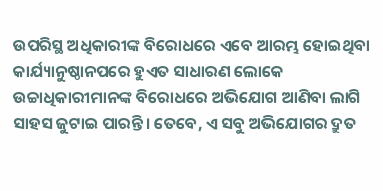ଉପରିସ୍ଥ ଅଧିକାରୀଙ୍କ ବିରୋଧରେ ଏବେ ଆରମ୍ଭ ହୋଇଥିବା କାର୍ଯ୍ୟାନୁଷ୍ଠାନପରେ ହୁଏତ ସାଧାରଣ ଲୋକେ ଉଚ୍ଚାଧିକାରୀମାନଙ୍କ ବିରୋଧରେ ଅଭିଯୋଗ ଆଣିବା ଲାଗି ସାହସ ଜୁଟାଇ ପାରନ୍ତି। ତେବେ, ଏ ସବୁ ଅଭିଯୋଗର ଦ୍ରୁତ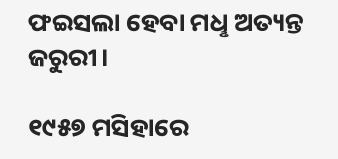ଫଇସଲା ହେବା ମଧୢ ଅତ୍ୟନ୍ତ ଜରୁରୀ।

୧୯୫୭ ମସିହାରେ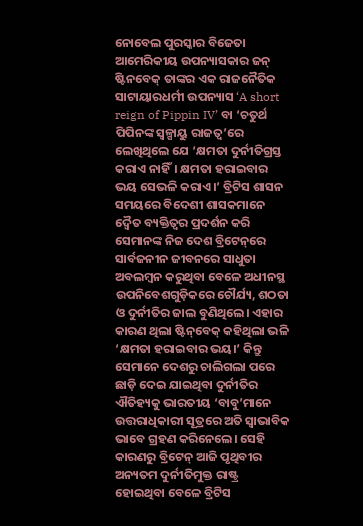ନୋବେଲ ପୁରସ୍କାର ବିଜେତା ଆମେରିକୀୟ ଉପନ୍ୟାସକାର ଜନ୍‌ ଷ୍ଟିନବେକ୍‌ ତାଙ୍କର ଏକ ରାଜନୈତିକ ସାଟାୟାରଧର୍ମୀ ଉପନ୍ୟାସ ‘A short reign of Pippin IV’ ବା ‘ଚତୁର୍ଥ ପିପିନଙ୍କ ସ୍ବଳ୍ପାୟୁ ରାଜତ୍ବ’ରେ ଲେଖିଥିଲେ ଯେ ‘କ୍ଷମତା ଦୁର୍ନୀତିଗ୍ରସ୍ତ କରାଏ ନାହିଁ। କ୍ଷମତା ହରାଇବାର ଭୟ ସେଭଳି କରାଏ।’ ବ୍ରିଟିସ ଶାସନ ସମୟରେ ବିଦେଶୀ ଶାସକମାନେ ଦ୍ବୈତ ବ୍ୟକ୍ତିତ୍ବର ପ୍ରଦର୍ଶନ କରି ସେମାନଙ୍କ ନିଜ ଦେଶ ବ୍ରିଟେନ୍‌ରେ ସାର୍ବଜନୀନ ଜୀବନରେ ସାଧୁତା ଅବଲମ୍ବନ କରୁଥିବା ବେଳେ ଅଧୀନସ୍ଥ ଉପନିବେଶଗୁଡ଼ିକରେ ଚୌର୍ଯ୍ୟ, ଶଠତା ଓ ଦୁର୍ନୀତିର ଜାଲ ବୁଣିଥିଲେ। ଏହାର କାରଣ ଥିଲା ଷ୍ଟିନ୍‌ବେକ୍‌ କହିଥିଲା ଭଳି ‘କ୍ଷମତା ହରାଇବାର ଭୟ।’ କିନ୍ତୁ ସେମାନେ ଦେଶରୁ ଚାଲିଗଲା ପରେ ଛାଡ଼ି ଦେଇ ଯାଇଥିବା ଦୁର୍ନୀତିର ଐତିହ୍ୟକୁ ଭାରତୀୟ ‘ବାବୁ’ମାନେ ଉତ୍ତରାଧିକାରୀ ସୂତ୍ରରେ ଅତି ସ୍ବାଭାବିକ ଭାବେ ଗ୍ରହଣ କରିନେଲେ। ସେହି କାରଣରୁ ବ୍ରିଟେନ୍‌ ଆଜି ପୃଥିବୀର ଅନ୍ୟତମ ଦୁର୍ନୀତିମୁକ୍ତ ରାଷ୍ଟ୍ର ହୋଇଥିବା ବେଳେ ବ୍ରିଟିସ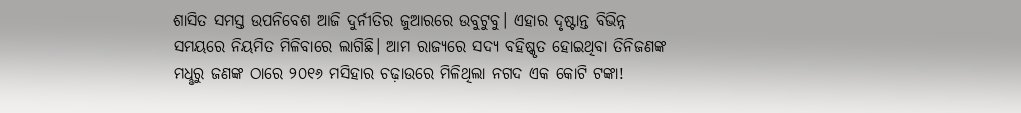ଶାସିତ ସମସ୍ତ ଉପନିବେଶ ଆଜି ଦୁର୍ନୀତିର ଜୁଆରରେ ଉବୁଟୁବୁ। ଏହାର ଦୃଷ୍ଟାନ୍ତ ବିଭିନ୍ନ ସମୟରେ ନିୟମିତ ମିଳିବାରେ ଲାଗିଛି। ଆମ ରାଜ୍ୟରେ ସଦ୍ୟ ବହିଷ୍କୃତ ହୋଇଥିବା ତିନିଜଣଙ୍କ ମଧୢରୁ ଜଣଙ୍କ ଠାରେ ୨୦୧୬ ମସିହାର ଚଢ଼ାଉରେ ମିଳିଥିଲା ନଗଦ ଏକ କୋଟି ଟଙ୍କା!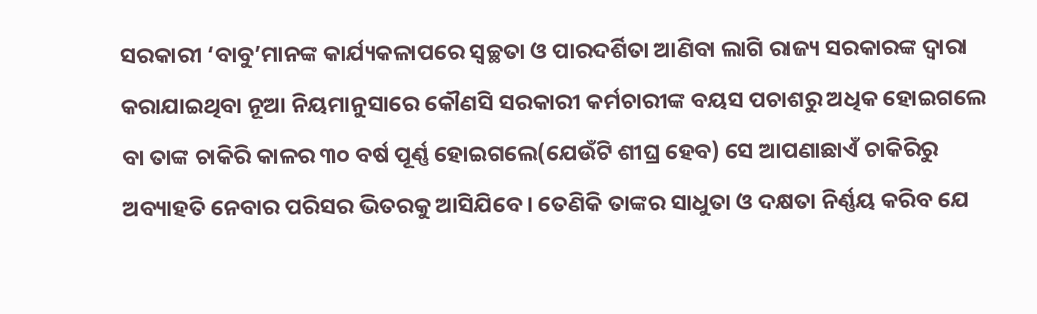ସରକାରୀ ‘ବାବୁ’ମାନଙ୍କ କାର୍ଯ୍ୟକଳାପରେ ସ୍ବଚ୍ଛତା ଓ ପାରଦର୍ଶିତା ଆଣିବା ଲାଗି ରାଜ୍ୟ ସରକାରଙ୍କ ଦ୍ବାରା କରାଯାଇଥିବା ନୂଆ ନିୟମାନୁସାରେ କୌଣସି ସରକାରୀ କର୍ମଚାରୀଙ୍କ ବୟସ ପଚାଶରୁ ଅଧିକ ହୋଇଗଲେ ବା ତାଙ୍କ ଚାକିରି କାଳର ୩୦ ବର୍ଷ ପୂର୍ଣ୍ଣ ହୋଇଗଲେ(ଯେଉଁଟି ଶୀଘ୍ର ହେବ) ସେ ଆପଣାଛାଏଁ ଚାକିରିରୁ ଅବ୍ୟାହତି ନେବାର ପରିସର ଭିତରକୁ ଆସିଯିବେ। ତେଣିକି ତାଙ୍କର ସାଧୁତା ଓ ଦକ୍ଷତା ନିର୍ଣ୍ଣୟ କରିବ ଯେ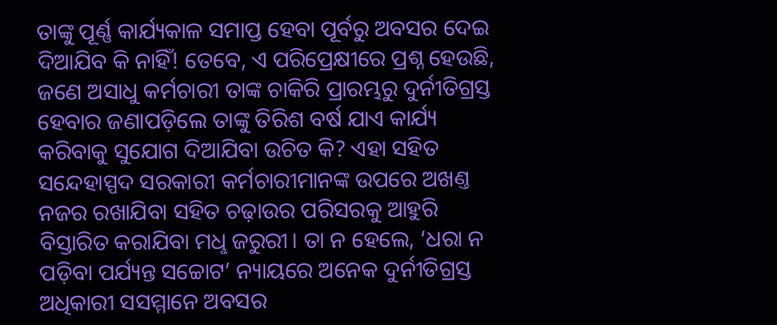ତାଙ୍କୁ ପୂର୍ଣ୍ଣ କାର୍ଯ୍ୟକାଳ ସମାପ୍ତ ହେବା ପୂର୍ବରୁ ଅବସର ଦେଇ ଦିଆଯିବ କି ନାହିଁ! ତେବେ, ଏ ପରିପ୍ରେକ୍ଷୀରେ ପ୍ରଶ୍ନ ହେଉଛି, ଜଣେ ଅସାଧୁ କର୍ମଚାରୀ ତାଙ୍କ ଚାକିରି ପ୍ରାରମ୍ଭରୁ ଦୁର୍ନୀତିଗ୍ରସ୍ତ ହେବାର ଜଣାପଡ଼ିଲେ ତାଙ୍କୁ ତିରିଶ ବର୍ଷ ଯାଏ କାର୍ଯ୍ୟ କରିବାକୁ ସୁଯୋଗ ଦିଆଯିବା ଉଚିତ କି? ଏହା ସହିତ ସନ୍ଦେହାସ୍ପଦ ସରକାରୀ କର୍ମଚାରୀମାନଙ୍କ ଉପରେ ଅଖଣ୍ତ ନଜର ରଖାଯିବା ସହିତ ଚଢ଼ାଉର ପରିସରକୁ ଆହୁରି ବିସ୍ତାରିତ କରାଯିବା ମଧୢ ଜରୁରୀ। ତା ନ ହେଲେ, ‘ଧରା ନ ପଡ଼ିବା ପର୍ଯ୍ୟନ୍ତ ସଚ୍ଚୋଟ’ ନ୍ୟାୟରେ ଅନେକ ଦୁର୍ନୀତିଗ୍ରସ୍ତ ଅଧିକାରୀ ସସମ୍ମାନେ ଅବସର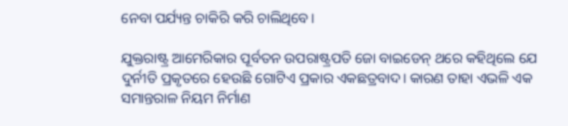ନେବା ପର୍ଯ୍ୟନ୍ତ ଚାକିରି କରି ଚାଲିଥିବେ।

ଯୁକ୍ତରାଷ୍ଟ୍ର ଆମେରିକାର ପୂର୍ବତନ ଉପରାଷ୍ଟ୍ରପତି ଜୋ ବାଇଡେନ୍‌ ଥରେ କହିଥିଲେ ଯେ ଦୁର୍ନୀତି ପ୍ରକୃତରେ ହେଉଛି ଗୋଟିଏ ପ୍ରକାର ଏକଛତ୍ରବାଦ। କାରଣ ତାହା ଏଭଳି ଏକ ସମାନ୍ତରାଳ ନିୟମ ନିର୍ମାଣ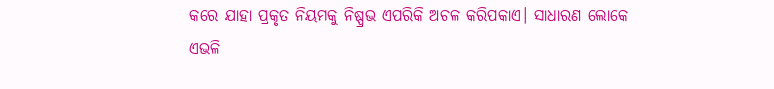କରେ ଯାହା ପ୍ରକୃତ ନିୟମକୁ ନିଷ୍ପ୍ରଭ ଏପରିକି ଅଚଳ କରିପକାଏ। ସାଧାରଣ ଲୋକେ ଏଭଳି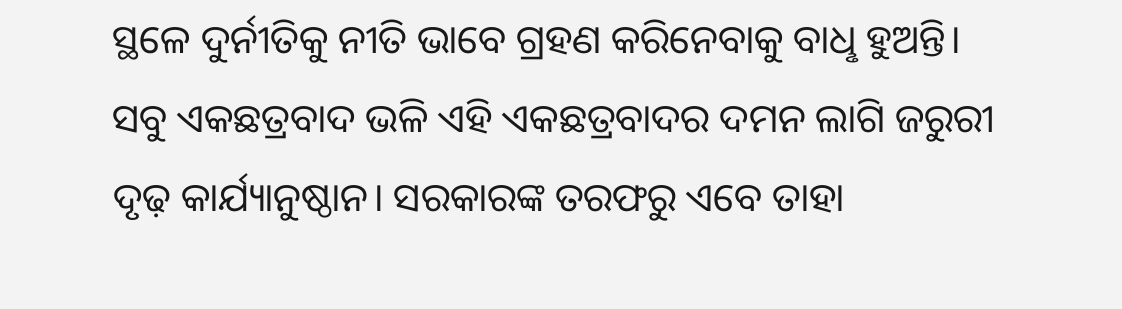ସ୍ଥଳେ ଦୁର୍ନୀତିକୁ ନୀତି ଭାବେ ଗ୍ରହଣ କରିନେବାକୁ ବାଧୢ ହୁଅନ୍ତି। ସବୁ ଏକଛତ୍ରବାଦ ଭଳି ଏହି ଏକଛତ୍ରବାଦର ଦମନ ଲାଗି ଜରୁରୀ ଦୃଢ଼ କାର୍ଯ୍ୟାନୁଷ୍ଠାନ। ସରକାରଙ୍କ ତରଫରୁ ଏବେ ତାହା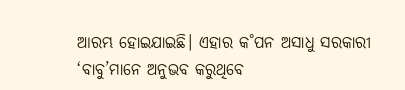ଆରମ୍ଭ ହୋଇଯାଇଛି। ଏହାର କ˚ପନ ଅସାଧୁ ସରକାରୀ ‘ବାବୁ’ମାନେ ଅନୁଭବ କରୁଥିବେ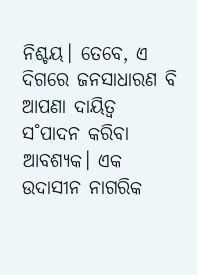ନିଶ୍ଚୟ। ତେବେ, ଏ ଦିଗରେ ଜନସାଧାରଣ ବି ଆପଣା ଦାୟିତ୍ବ ସ˚ପାଦନ କରିବା ଆବଶ୍ୟକ। ଏକ ଉଦାସୀନ ନାଗରିକ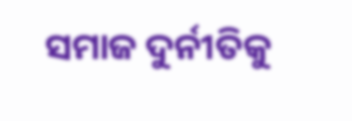ସମାଜ ଦୁର୍ନୀତିକୁ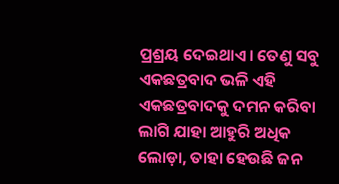ପ୍ରଶ୍ରୟ ଦେଇଥାଏ। ତେଣୁ ସବୁ ଏକଛତ୍ରବାଦ ଭଳି ଏହି ଏକଛତ୍ରବାଦକୁ ଦମନ କରିବା ଲାଗି ଯାହା ଆହୁରି ଅଧିକ ଲୋଡ଼ା, ତାହା ହେଉଛି ଜନ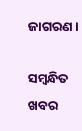ଜାଗରଣ।

ସମ୍ବନ୍ଧିତ ଖବର